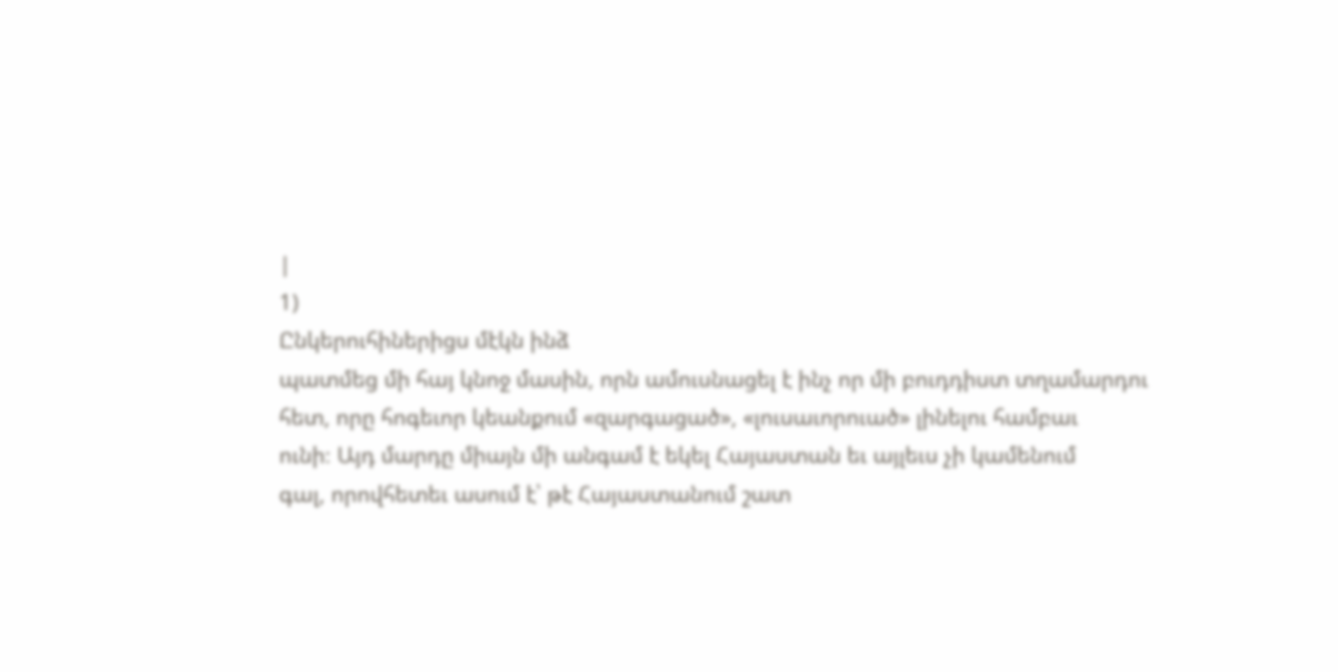|
1)
Ընկերուհիներիցս մէկն ինձ
պատմեց մի հայ կնոջ մասին, որն ամուսնացել է ինչ որ մի բուդդիստ տղամարդու
հետ, որը հոգեւոր կեանքում «զարգացած», «լուսաւորուած» լինելու համբաւ
ունի։ Այդ մարդը միայն մի անգամ է եկել Հայաստան եւ այլեւս չի կամենում
գալ, որովհետեւ ասում է՝ թէ Հայաստանում շատ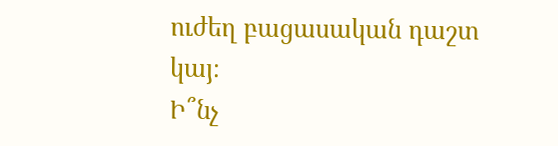ուժեղ բացասական դաշտ կայ։
Ի՞նչ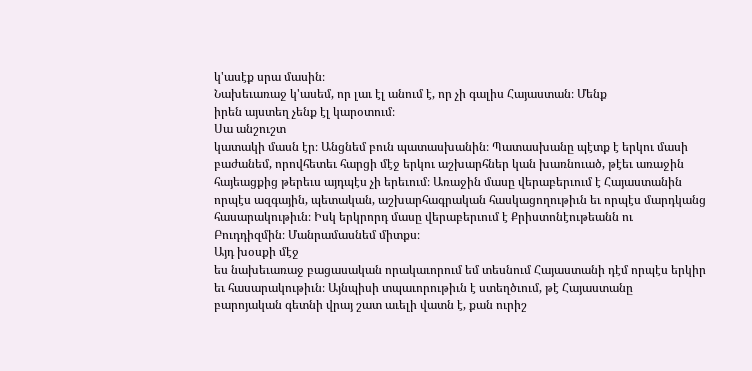կ'ասէք սրա մասին։
Նախեւառաջ կ'ասեմ, որ լաւ էլ անում է, որ չի գալիս Հայաստան։ Մենք
իրեն այստեղ չենք էլ կարօտում։
Սա անշուշտ
կատակի մասն էր։ Անցնեմ բուն պատասխանին։ Պատասխանը պէտք է երկու մասի
բաժանեմ, որովհետեւ հարցի մէջ երկու աշխարհներ կան խառնուած, թէեւ առաջին
հայեացքից թերեւս այդպէս չի երեւում։ Առաջին մասը վերաբերւում է Հայաստանին
որպէս ազգային, պետական, աշխարհագրական հասկացողութիւն եւ որպէս մարդկանց
հասարակութիւն։ Իսկ երկրորդ մասը վերաբերւում է Քրիստոնէութեանն ու
Բուդդիզմին։ Մանրամասնեմ միտքս։
Այդ խօսքի մէջ
ես նախեւառաջ բացասական որակաւորում եմ տեսնում Հայաստանի դէմ որպէս երկիր
եւ հասարակութիւն։ Այնպիսի տպաւորութիւն է ստեղծւում, թէ Հայաստանը
բարոյական գետնի վրայ շատ աւելի վատն է, քան ուրիշ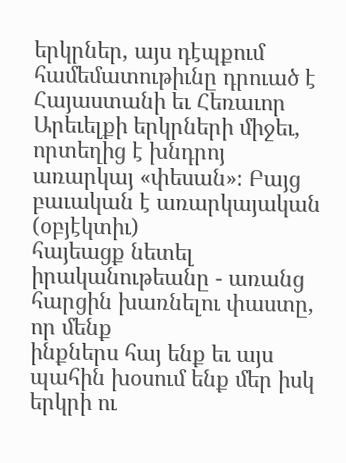երկրներ, այս դէպքում
համեմատութիւնը դրուած է Հայաստանի եւ Հեռաւոր Արեւելքի երկրների միջեւ,
որտեղից է խնդրոյ առարկայ «փեսան»։ Բայց բաւական է առարկայական (օբյէկտիւ)
հայեացք նետել իրականութեանը - առանց հարցին խառնելու փաստը, որ մենք
ինքներս հայ ենք եւ այս պահին խօսում ենք մեր իսկ երկրի ու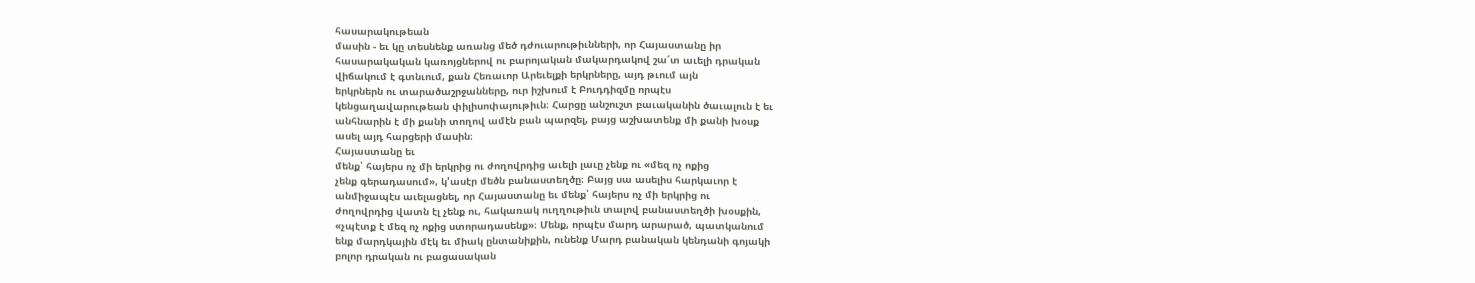հասարակութեան
մասին - եւ կը տեսնենք առանց մեծ դժուարութիւնների, որ Հայաստանը իր
հասարակական կառոյցներով ու բարոյական մակարդակով շա՜տ աւելի դրական
վիճակում է գտնւում, քան Հեռաւոր Արեւելքի երկրները, այդ թւում այն
երկրներն ու տարածաշրջանները, ուր իշխում է Բուդդիզմը որպէս
կենցաղավարութեան փիլիսոփայութիւն։ Հարցը անշուշտ բաւականին ծաւալուն է եւ
անհնարին է մի քանի տողով ամէն բան պարզել, բայց աշխատենք մի քանի խօսք
ասել այդ հարցերի մասին։
Հայաստանը եւ
մենք՝ հայերս ոչ մի երկրից ու ժողովրդից աւելի լաւը չենք ու «մեզ ոչ ոքից
չենք գերադասում», կ'ասէր մեծն բանաստեղծը։ Բայց սա ասելիս հարկաւոր է
անմիջապէս աւելացնել, որ Հայաստանը եւ մենք՝ հայերս ոչ մի երկրից ու
ժողովրդից վատն էլ չենք ու, հակառակ ուղղութիւն տալով բանաստեղծի խօսքին,
«չպէտք է մեզ ոչ ոքից ստորադասենք»։ Մենք, որպէս մարդ արարած, պատկանում
ենք մարդկային մէկ եւ միակ ընտանիքին, ունենք Մարդ բանական կենդանի գոյակի
բոլոր դրական ու բացասական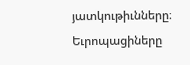յատկութիւնները։ Եւրոպացիները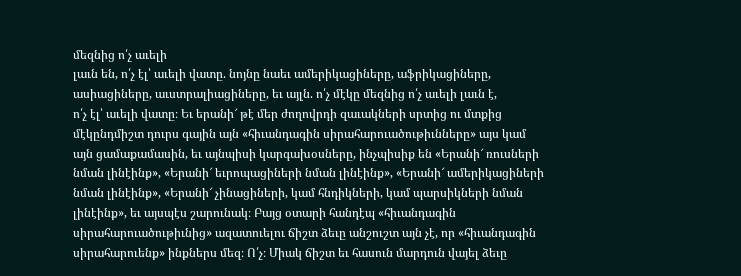մեզնից ո՛չ աւելի
լաւն են, ո՛չ էլ՝ աւելի վատը. նոյնը նաեւ ամերիկացիները, աֆրիկացիները,
ասիացիները, աւստրալիացիները, եւ այլն. ո՛չ մէկը մեզնից ո՛չ աւելի լաւն է,
ո՛չ էլ՝ աւելի վատը։ Եւ երանի՜ թէ մեր ժողովրդի զաւակների սրտից ու մտքից
մէկընդմիշտ դուրս գային այն «հիւանդագին սիրահարուածութիւնները» այս կամ
այն ցամաքամասին, եւ այնպիսի կարգախօսները, ինչպիսիք են «Երանի՜ ռուսների
նման լինէինք», «Երանի՜ եւրոպացիների նման լինէինք», «Երանի՜ ամերիկացիների
նման լինէինք», «Երանի՜ չինացիների, կամ հնդիկների, կամ պարսիկների նման
լինէինք», եւ այսպէս շարունակ։ Բայց օտարի հանդէպ «հիւանդագին
սիրահարուածութիւնից» ազատուելու ճիշտ ձեւը անշուշտ այն չէ, որ «հիւանդագին
սիրահարուենք» ինքներս մեզ։ Ո՛չ։ Միակ ճիշտ եւ հասուն մարդուն վայել ձեւը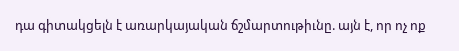դա գիտակցելն է առարկայական ճշմարտութիւնը. այն է, որ ոչ ոք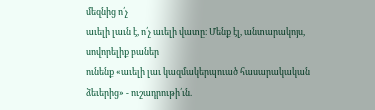մեզնից ո՛չ
աւելի լաւն է, ո՛չ աւելի վատը։ Մենք էլ, անտարակոյս, սովորելիք բաներ
ունենք «աւելի լաւ կազմակերպուած հասարակական ձեւերից» - ուշադրութի՛ւն.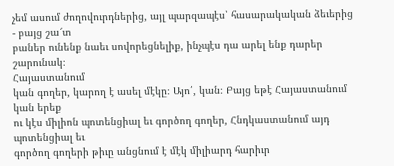չեմ ասում ժողովուրդներից, այլ պարզապէս՝ հասարակական ձեւերից - բայց շա՜տ
բաներ ունենք նաեւ սովորեցնելիք, ինչպէս դա արել ենք դարեր շարունակ։
Հայաստանում
կան գողեր, կարող է ասել մէկը։ Այո՛, կան։ Բայց եթէ Հայաստանում կան երեք
ու կէս միլիոն պոտենցիալ եւ գործող գողեր, Հնդկաստանում այդ պոտենցիալ եւ
գործող գողերի թիւը անցնում է մէկ միլիարդ հարիւր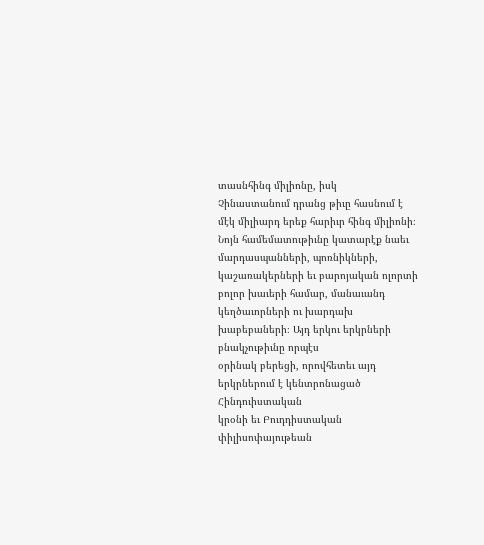տասնհինգ միլիոնը, իսկ
Չինաստանում դրանց թիւը հասնում է մէկ միլիարդ երեք հարիւր հինգ միլիոնի։
Նոյն համեմատութիւնը կատարէք նաեւ մարդասպանների, պոռնիկների,
կաշառակերների եւ բարոյական ոլորտի բոլոր խաւերի համար, մանաւանդ
կեղծաւորների ու խարդախ խաբեբաների։ Այդ երկու երկրների բնակչութիւնը որպէս
օրինակ բերեցի, որովհետեւ այդ երկրներում է կենտրոնացած Հինդուիստական
կրօնի եւ Բուդդիստական փիլիսոփայութեան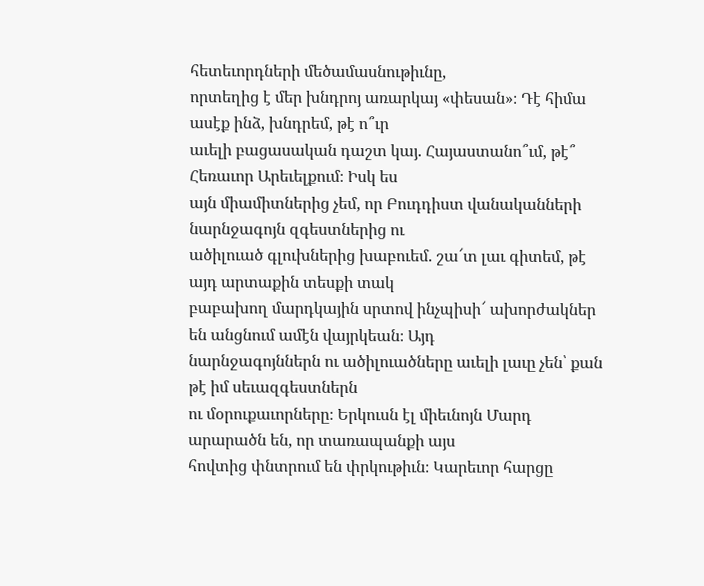հետեւորդների մեծամասնութիւնը,
որտեղից է մեր խնդրոյ առարկայ «փեսան»։ Դէ հիմա ասէք ինձ, խնդրեմ, թէ ո՞ւր
աւելի բացասական դաշտ կայ. Հայաստանո՞ւմ, թէ՞ Հեռաւոր Արեւելքում։ Իսկ ես
այն միամիտներից չեմ, որ Բուդդիստ վանականների նարնջագոյն զգեստներից ու
ածիլուած գլուխներից խաբուեմ. շա՜տ լաւ գիտեմ, թէ այդ արտաքին տեսքի տակ
բաբախող մարդկային սրտով ինչպիսի՜ ախորժակներ են անցնում ամէն վայրկեան։ Այդ
նարնջագոյններն ու ածիլուածները աւելի լաւը չեն՝ քան թէ իմ սեւազգեստներն
ու մօրուքաւորները։ Երկուսն էլ միեւնոյն Մարդ արարածն են, որ տառապանքի այս
հովտից փնտրում են փրկութիւն։ Կարեւոր հարցը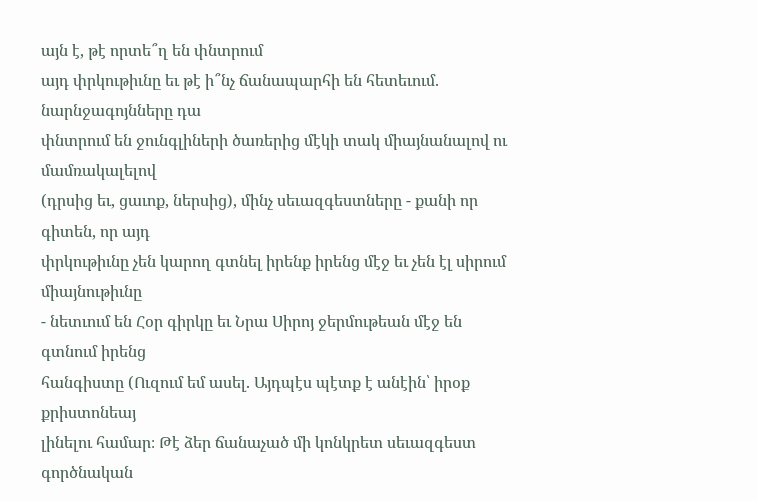այն է, թէ որտե՞ղ են փնտրում
այդ փրկութիւնը եւ թէ ի՞նչ ճանապարհի են հետեւում. նարնջագոյնները դա
փնտրում են ջունգլիների ծառերից մէկի տակ միայնանալով ու մամռակալելով
(դրսից եւ, ցաւոք, ներսից), մինչ սեւազգեստները - քանի որ գիտեն, որ այդ
փրկութիւնը չեն կարող գտնել իրենք իրենց մէջ եւ չեն էլ սիրում միայնութիւնը
- նետւում են Հօր գիրկը եւ Նրա Սիրոյ ջերմութեան մէջ են գտնում իրենց
հանգիստը (Ուզում եմ ասել. Այդպէս պէտք է անէին՝ իրօք քրիստոնեայ
լինելու համար։ Թէ ձեր ճանաչած մի կոնկրետ սեւազգեստ գործնական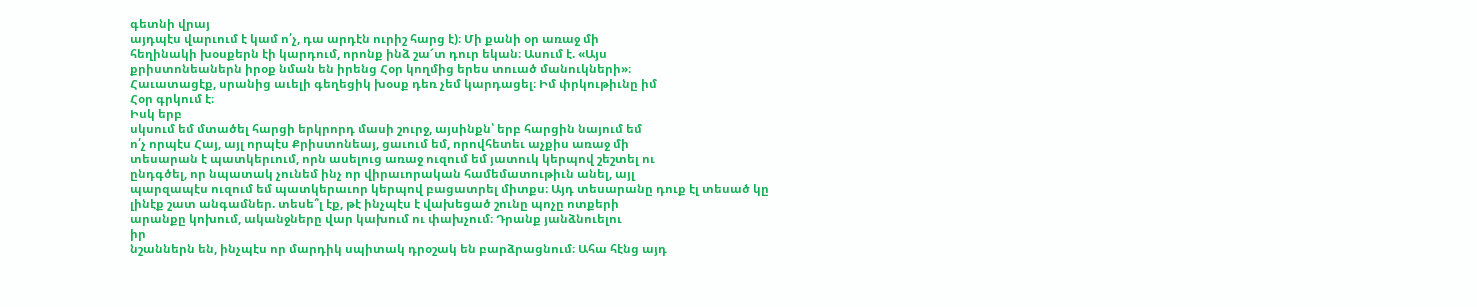գետնի վրայ
այդպէս վարւում է կամ ո՛չ, դա արդէն ուրիշ հարց է)։ Մի քանի օր առաջ մի
հեղինակի խօսքերն էի կարդում, որոնք ինձ շա՜տ դուր եկան։ Ասում է. «Այս
քրիստոնեաներն իրօք նման են իրենց Հօր կողմից երես տուած մանուկների»։
Հաւատացէք, սրանից աւելի գեղեցիկ խօսք դեռ չեմ կարդացել։ Իմ փրկութիւնը իմ
Հօր գրկում է։
Իսկ երբ
սկսում եմ մտածել հարցի երկրորդ մասի շուրջ, այսինքն՝ երբ հարցին նայում եմ
ո՛չ որպէս Հայ, այլ որպէս Քրիստոնեայ, ցաւում եմ, որովհետեւ աչքիս առաջ մի
տեսարան է պատկերւում, որն ասելուց առաջ ուզում եմ յատուկ կերպով շեշտել ու
ընդգծել, որ նպատակ չունեմ ինչ որ վիրաւորական համեմատութիւն անել, այլ
պարզապէս ուզում եմ պատկերաւոր կերպով բացատրել միտքս։ Այդ տեսարանը դուք էլ տեսած կը
լինէք շատ անգամներ. տեսե՞լ էք, թէ ինչպէս է վախեցած շունը պոչը ոտքերի
արանքը կոխում, ականջները վար կախում ու փախչում։ Դրանք յանձնուելու
իր
նշաններն են, ինչպէս որ մարդիկ սպիտակ դրօշակ են բարձրացնում։ Ահա հէնց այդ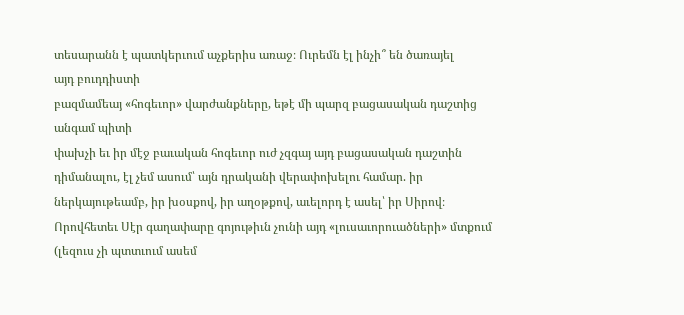տեսարանն է պատկերւում աչքերիս առաջ։ Ուրեմն էլ ինչի՞ են ծառայել
այդ բուդդիստի
բազմամեայ «հոգեւոր» վարժանքները, եթէ մի պարզ բացասական դաշտից անգամ պիտի
փախչի եւ իր մէջ բաւական հոգեւոր ուժ չզգայ այդ բացասական դաշտին
դիմանալու, էլ չեմ ասում՝ այն դրականի վերափոխելու համար. իր
ներկայութեամբ, իր խօսքով, իր աղօթքով, աւելորդ է ասել՝ իր Սիրով։
Որովհետեւ Սէր գաղափարը գոյութիւն չունի այդ «լուսաւորուածների» մտքում
(լեզուս չի պտտւում ասեմ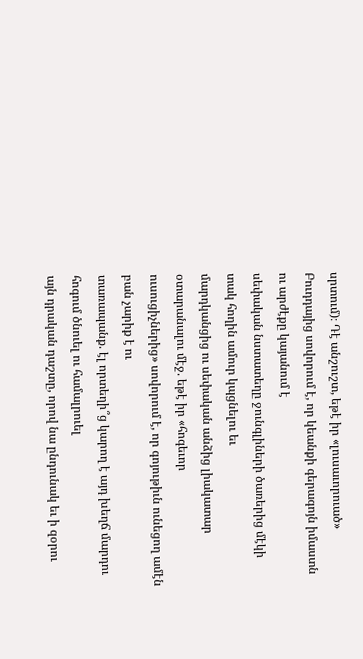սրտում)։ Դէ անշուշտ, եթէ իր «լուսաւորուած»
Բուդդայից սովորում է, որ կեանքի գերագոյն իմաստն ու արժէքը կայանում է
սեփական նստատեղը ջունգլիների ծառերից մէկի տակ հողին ամուր կպցնելու եւ
մարդկանցից ու սեփական անձից լիակատար օտարանալու մէջ. եթէ իր «հոգեւոր
ուսուցիչներից» սովորում է, որ գոյութիւն ունեցող ամէն բան չարիք է ու
տառապանք. էլ որտեղի՞ց կարող է այդ խեղճ մարդու հոգում ծնուել ու համալրուել
այն դրական դաշտը, որով նա ընդունակ եւ ի զօրու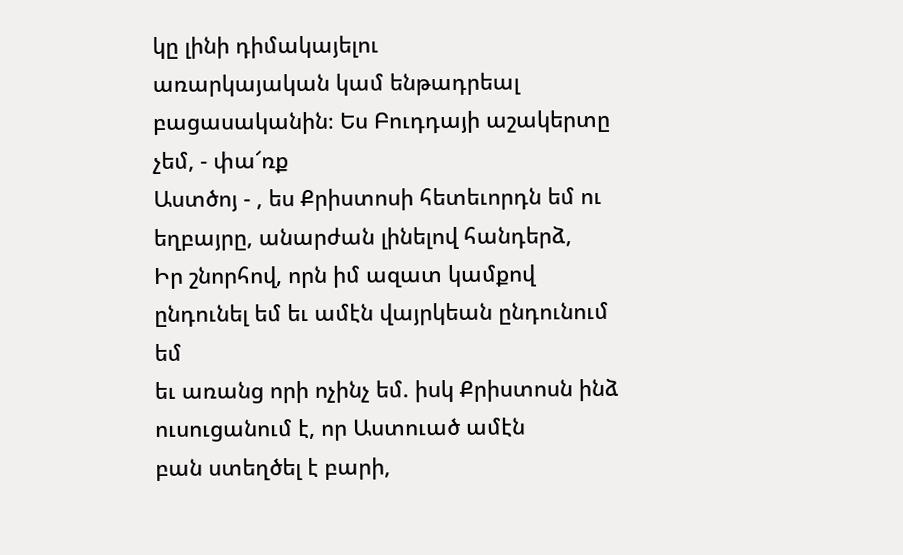կը լինի դիմակայելու
առարկայական կամ ենթադրեալ բացասականին։ Ես Բուդդայի աշակերտը չեմ, - փա՜ռք
Աստծոյ - , ես Քրիստոսի հետեւորդն եմ ու եղբայրը, անարժան լինելով հանդերձ,
Իր շնորհով, որն իմ ազատ կամքով ընդունել եմ եւ ամէն վայրկեան ընդունում եմ
եւ առանց որի ոչինչ եմ. իսկ Քրիստոսն ինձ ուսուցանում է, որ Աստուած ամէն
բան ստեղծել է բարի,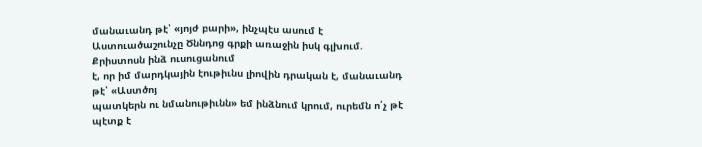մանաւանդ թէ՝ «յոյժ բարի», ինչպէս ասում է
Աստուածաշունչը Ծննդոց գրքի առաջին իսկ գլխում. Քրիստոսն ինձ ուսուցանում
է, որ իմ մարդկային էութիւնս լիովին դրական է, մանաւանդ թէ՝ «Աստծոյ
պատկերն ու նմանութիւնն» եմ ինձնում կրում, ուրեմն ո՛չ թէ պէտք է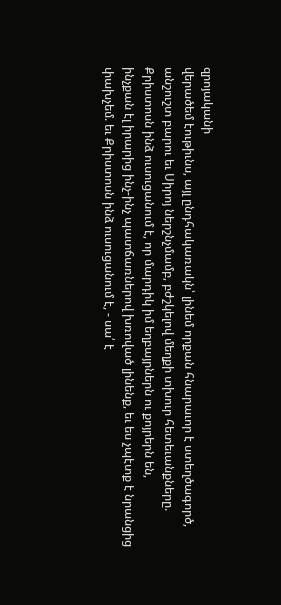զրոյականի
վերածեմ էութիւնս, այլ ընդհակառակն՝ լինեմ որքան հնարաւոր է ստեղծագործ,
անշուշտ բարու եւ Սիրոյ ներշնչմամբ, բժշկելով մեղքի տխուր հետեւանքները.
Քրիստոսն ինձ ուսուցանում է, որ մարդիկ իմ եղբայրներն ու քոյրերն են,
ինչքան էլ իրարից ինչ-ինչ պատճառներով խռոված լինենք, եւ ես չպէտք է նրանցից
փախչեմ. եւ Քրիստոսն ինձ ուսուցանում է, - սա՛ է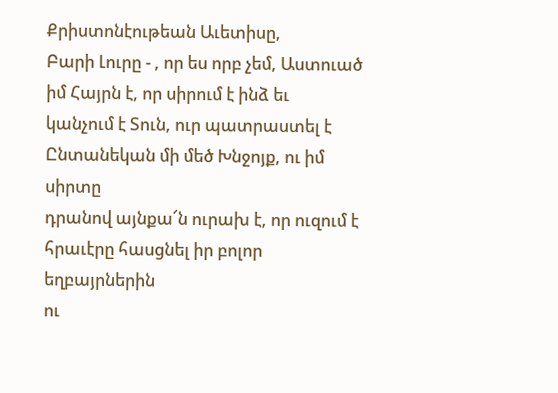Քրիստոնէութեան Աւետիսը,
Բարի Լուրը - , որ ես որբ չեմ, Աստուած իմ Հայրն է, որ սիրում է ինձ եւ
կանչում է Տուն, ուր պատրաստել է Ընտանեկան մի մեծ Խնջոյք, ու իմ սիրտը
դրանով այնքա՜ն ուրախ է, որ ուզում է հրաւէրը հասցնել իր բոլոր եղբայրներին
ու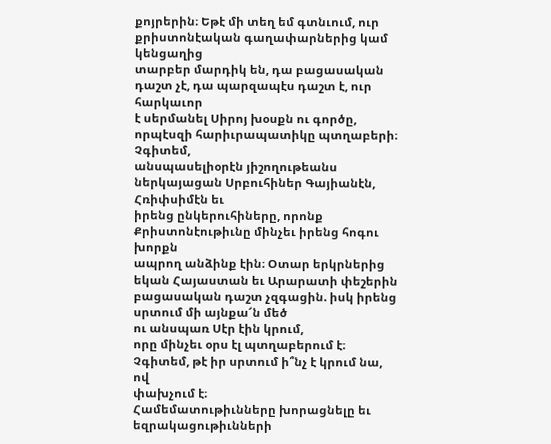քոյրերին։ Եթէ մի տեղ եմ գտնւում, ուր
քրիստոնէական գաղափարներից կամ կենցաղից
տարբեր մարդիկ են, դա բացասական դաշտ չէ, դա պարզապէս դաշտ է, ուր հարկաւոր
է սերմանել Սիրոյ խօսքն ու գործը, որպէսզի հարիւրապատիկը պտղաբերի։ Չգիտեմ,
անսպասելիօրէն յիշողութեանս ներկայացան Սրբուհիներ Գայիանէն, Հռիփսիմէն եւ
իրենց ընկերուհիները, որոնք Քրիստոնէութիւնը մինչեւ իրենց հոգու խորքն
ապրող անձինք էին։ Օտար երկրներից եկան Հայաստան եւ Արարատի փեշերին
բացասական դաշտ չզգացին. իսկ իրենց սրտում մի այնքա՜ն մեծ
ու անսպառ Սէր էին կրում,
որը մինչեւ օրս էլ պտղաբերում է։ Չգիտեմ, թէ իր սրտում ի՞նչ է կրում նա, ով
փախչում է։
Համեմատութիւնները խորացնելը եւ եզրակացութիւնների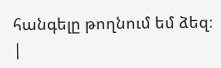հանգելը թողնում եմ ձեզ։
|